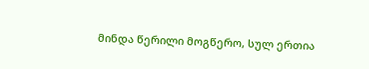მინდა წერილი მოგწერო, სულ ერთია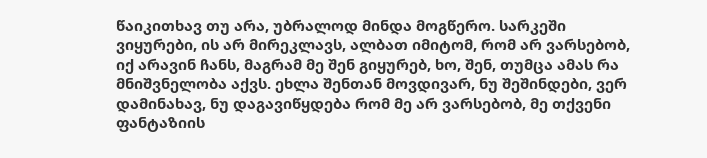წაიკითხავ თუ არა, უბრალოდ მინდა მოგწერო. სარკეში ვიყურები, ის არ მირეკლავს, ალბათ იმიტომ, რომ არ ვარსებობ, იქ არავინ ჩანს, მაგრამ მე შენ გიყურებ, ხო, შენ, თუმცა ამას რა მნიშვნელობა აქვს. ეხლა შენთან მოვდივარ, ნუ შეშინდები, ვერ დამინახავ, ნუ დაგავიწყდება რომ მე არ ვარსებობ, მე თქვენი ფანტაზიის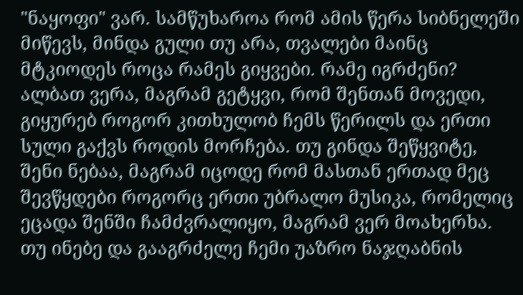"ნაყოფი" ვარ. სამწუხაროა რომ ამის წერა სიბნელეში მიწევს, მინდა გული თუ არა, თვალები მაინც მტკიოდეს როცა რამეს გიყვები. რამე იგრძენი? ალბათ ვერა, მაგრამ გეტყვი, რომ შენთან მოვედი, გიყურებ როგორ კითხულობ ჩემს წერილს და ერთი სული გაქვს როდის მორჩება. თუ გინდა შეწყვიტე, შენი ნებაა, მაგრამ იცოდე რომ მასთან ერთად მეც შევწყდები როგორც ერთი უბრალო მუსიკა, რომელიც ეცადა შენში ჩამძვრალიყო, მაგრამ ვერ მოახერხა. თუ ინებე და გააგრძელე ჩემი უაზრო ნაჯღაბნის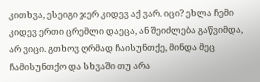კითხვა, ესეიგი ჯერ კიდევ აქ ვარ. იცი? ეხლა ჩემი კიდევ ერთი ცრემლი დაეცა, ან შეიძლება გაწვიმდა, არ ვიცი. გთხოვ ღრმად ჩაისუნთქე, მინდა მეც ჩამისუნთქო და სხვაში თუ არა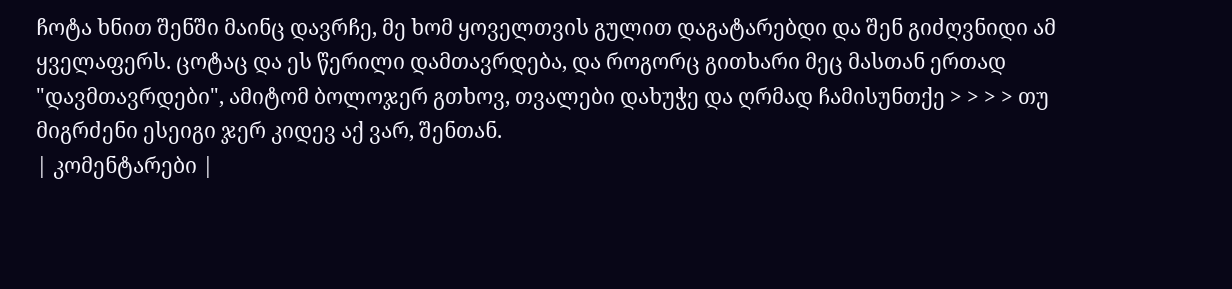ჩოტა ხნით შენში მაინც დავრჩე, მე ხომ ყოველთვის გულით დაგატარებდი და შენ გიძღვნიდი ამ ყველაფერს. ცოტაც და ეს წერილი დამთავრდება, და როგორც გითხარი მეც მასთან ერთად "დავმთავრდები", ამიტომ ბოლოჯერ გთხოვ, თვალები დახუჭე და ღრმად ჩამისუნთქე > > > > თუ მიგრძენი ესეიგი ჯერ კიდევ აქ ვარ, შენთან.
| კომენტარები |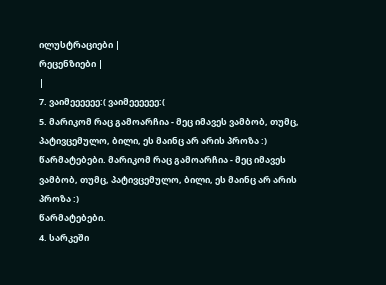ილუსტრაციები |
რეცენზიები |
|
7. ვაიმეეეეეე:( ვაიმეეეეეე:(
5. მარიკომ რაც გამოარჩია - მეც იმავეს ვამბობ, თუმც, პატივცემულო, ბილი, ეს მაინც არ არის პროზა :)
წარმატებები. მარიკომ რაც გამოარჩია - მეც იმავეს ვამბობ, თუმც, პატივცემულო, ბილი, ეს მაინც არ არის პროზა :)
წარმატებები.
4. სარკეში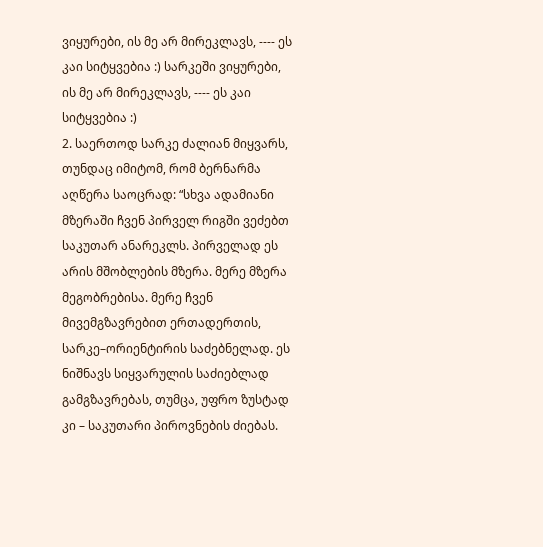ვიყურები, ის მე არ მირეკლავს, ---- ეს კაი სიტყვებია :) სარკეში ვიყურები, ის მე არ მირეკლავს, ---- ეს კაი სიტყვებია :)
2. საერთოდ სარკე ძალიან მიყვარს, თუნდაც იმიტომ, რომ ბერნარმა აღწერა საოცრად: “სხვა ადამიანი მზერაში ჩვენ პირველ რიგში ვეძებთ საკუთარ ანარეკლს. პირველად ეს არის მშობლების მზერა. მერე მზერა მეგობრებისა. მერე ჩვენ მივემგზავრებით ერთადერთის, სარკე–ორიენტირის საძებნელად. ეს ნიშნავს სიყვარულის საძიებლად გამგზავრებას, თუმცა, უფრო ზუსტად კი – საკუთარი პიროვნების ძიებას.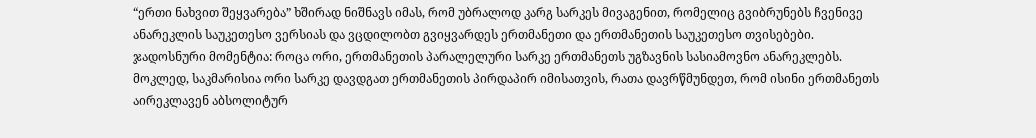“ერთი ნახვით შეყვარება” ხშირად ნიშნავს იმას, რომ უბრალოდ კარგ სარკეს მივაგენით, რომელიც გვიბრუნებს ჩვენივე ანარეკლის საუკეთესო ვერსიას და ვცდილობთ გვიყვარდეს ერთმანეთი და ერთმანეთის საუკეთესო თვისებები. ჯადოსნური მომენტია: როცა ორი, ერთმანეთის პარალელური სარკე ერთმანეთს უგზავნის სასიამოვნო ანარეკლებს. მოკლედ, საკმარისია ორი სარკე დავდგათ ერთმანეთის პირდაპირ იმისათვის, რათა დავრწმუნდეთ, რომ ისინი ერთმანეთს აირეკლავენ აბსოლიტურ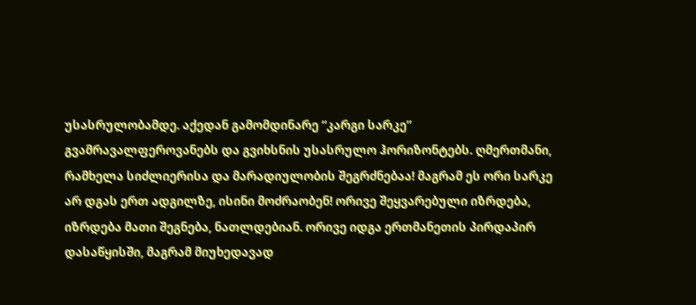უსასრულობამდე. აქედან გამომდინარე “კარგი სარკე” გვამრავალფეროვანებს და გვიხსნის უსასრულო ჰორიზონტებს. ღმერთმანი, რამხელა სიძლიერისა და მარადიულობის შეგრძნებაა! მაგრამ ეს ორი სარკე არ დგას ერთ ადგილზე, ისინი მოძრაობენ! ორივე შეყვარებული იზრდება, იზრდება მათი შეგნება, ნათლდებიან. ორივე იდგა ერთმანეთის პირდაპირ დასაწყისში, მაგრამ მიუხედავად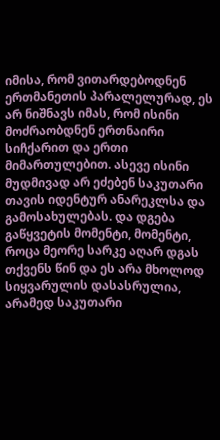იმისა, რომ ვითარდებოდნენ ერთმანეთის პარალელურად, ეს არ ნიშნავს იმას, რომ ისინი მოძრაობდნენ ერთნაირი სიჩქარით და ერთი მიმართულებით. ასევე ისინი მუდმივად არ ეძებენ საკუთარი თავის იდენტურ ანარეკლსა და გამოსახულებას. და დგება გაწყვეტის მომენტი, მომენტი, როცა მეორე სარკე აღარ დგას თქვენს წინ და ეს არა მხოლოდ სიყვარულის დასასრულია, არამედ საკუთარი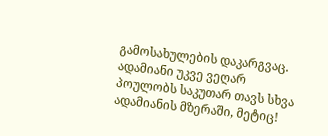გამოსახულების დაკარგვაც. ადამიანი უკვე ვეღარ პოულობს საკუთარ თავს სხვა ადამიანის მზერაში, მეტიც!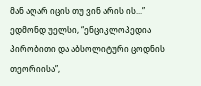მან აღარ იცის თუ ვინ არის ის...” ედმონდ უელსი, “ენციკლოპედია პირობითი და აბსოლიტური ცოდნის თეორიისა”,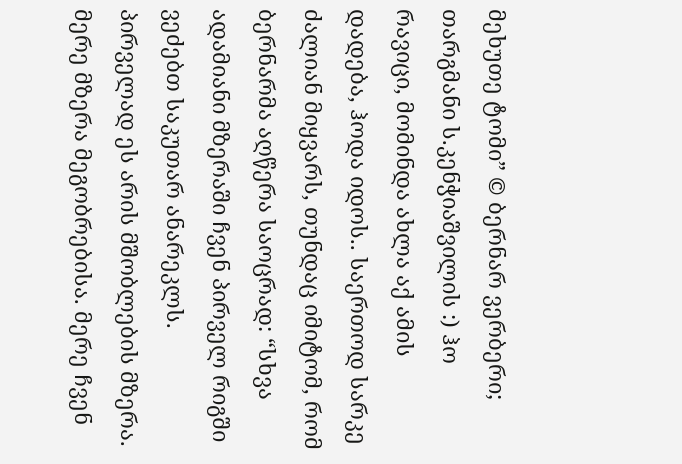მეხუთე ტომი” © ბერნარ ვერბერი; თარგმანი ს.კენჭიაშვილის :) ჰო რავიცი, მომინდა ახლა აქ ამის დადება, ჰოდა იდოს.. საერთოდ სარკე ძალიან მიყვარს, თუნდაც იმიტომ, რომ ბერნარმა აღწერა საოცრად: “სხვა ადამიანი მზერაში ჩვენ პირველ რიგში ვეძებთ საკუთარ ანარეკლს. პირველად ეს არის მშობლების მზერა. მერე მზერა მეგობრებისა. მერე ჩვენ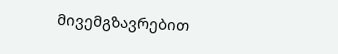მივემგზავრებით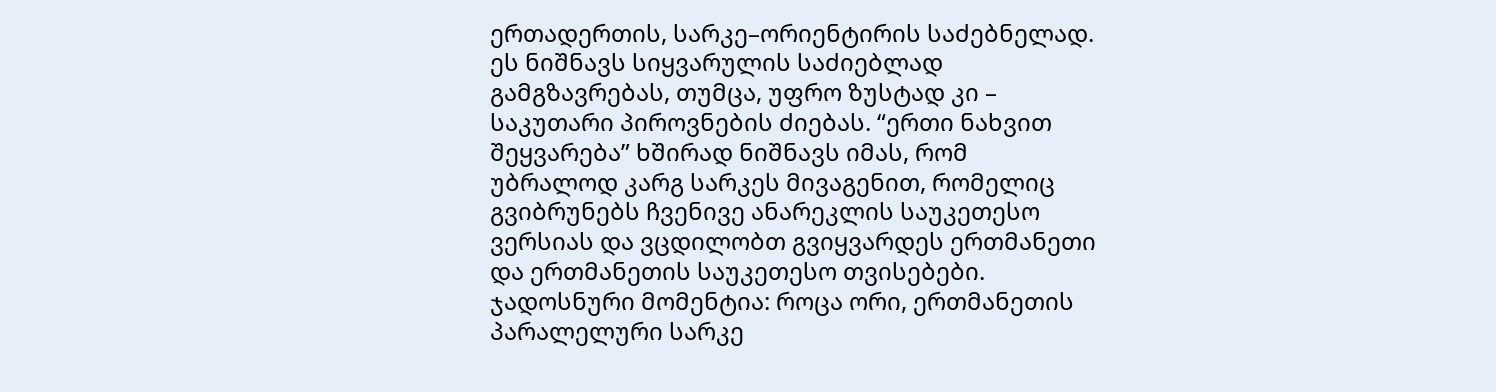ერთადერთის, სარკე–ორიენტირის საძებნელად. ეს ნიშნავს სიყვარულის საძიებლად გამგზავრებას, თუმცა, უფრო ზუსტად კი – საკუთარი პიროვნების ძიებას. “ერთი ნახვით შეყვარება” ხშირად ნიშნავს იმას, რომ უბრალოდ კარგ სარკეს მივაგენით, რომელიც გვიბრუნებს ჩვენივე ანარეკლის საუკეთესო ვერსიას და ვცდილობთ გვიყვარდეს ერთმანეთი და ერთმანეთის საუკეთესო თვისებები. ჯადოსნური მომენტია: როცა ორი, ერთმანეთის პარალელური სარკე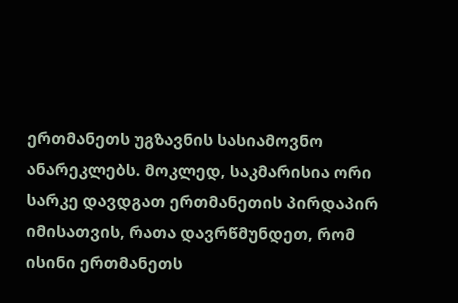ერთმანეთს უგზავნის სასიამოვნო ანარეკლებს. მოკლედ, საკმარისია ორი სარკე დავდგათ ერთმანეთის პირდაპირ იმისათვის, რათა დავრწმუნდეთ, რომ ისინი ერთმანეთს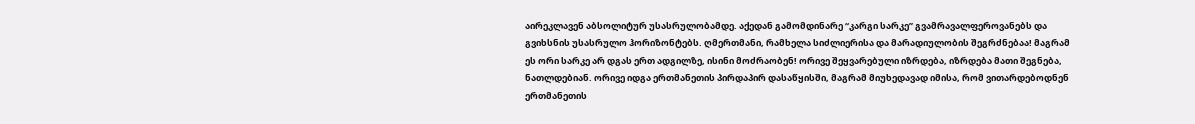აირეკლავენ აბსოლიტურ უსასრულობამდე. აქედან გამომდინარე “კარგი სარკე” გვამრავალფეროვანებს და გვიხსნის უსასრულო ჰორიზონტებს. ღმერთმანი, რამხელა სიძლიერისა და მარადიულობის შეგრძნებაა! მაგრამ ეს ორი სარკე არ დგას ერთ ადგილზე, ისინი მოძრაობენ! ორივე შეყვარებული იზრდება, იზრდება მათი შეგნება, ნათლდებიან. ორივე იდგა ერთმანეთის პირდაპირ დასაწყისში, მაგრამ მიუხედავად იმისა, რომ ვითარდებოდნენ ერთმანეთის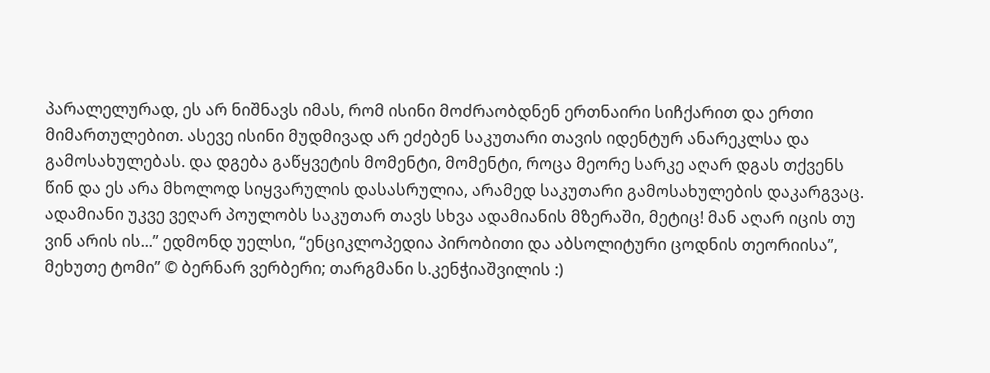პარალელურად, ეს არ ნიშნავს იმას, რომ ისინი მოძრაობდნენ ერთნაირი სიჩქარით და ერთი მიმართულებით. ასევე ისინი მუდმივად არ ეძებენ საკუთარი თავის იდენტურ ანარეკლსა და გამოსახულებას. და დგება გაწყვეტის მომენტი, მომენტი, როცა მეორე სარკე აღარ დგას თქვენს წინ და ეს არა მხოლოდ სიყვარულის დასასრულია, არამედ საკუთარი გამოსახულების დაკარგვაც. ადამიანი უკვე ვეღარ პოულობს საკუთარ თავს სხვა ადამიანის მზერაში, მეტიც! მან აღარ იცის თუ ვინ არის ის...” ედმონდ უელსი, “ენციკლოპედია პირობითი და აბსოლიტური ცოდნის თეორიისა”, მეხუთე ტომი” © ბერნარ ვერბერი; თარგმანი ს.კენჭიაშვილის :)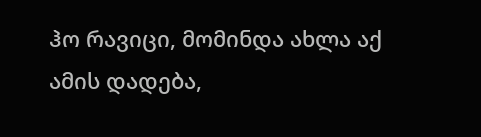ჰო რავიცი, მომინდა ახლა აქ ამის დადება,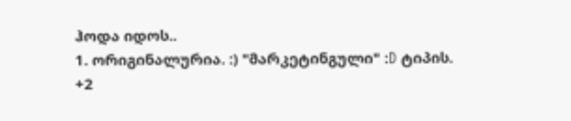ჰოდა იდოს..
1. ორიგინალურია. :) "მარკეტინგული" :D ტიპის.
+2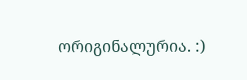ორიგინალურია. :)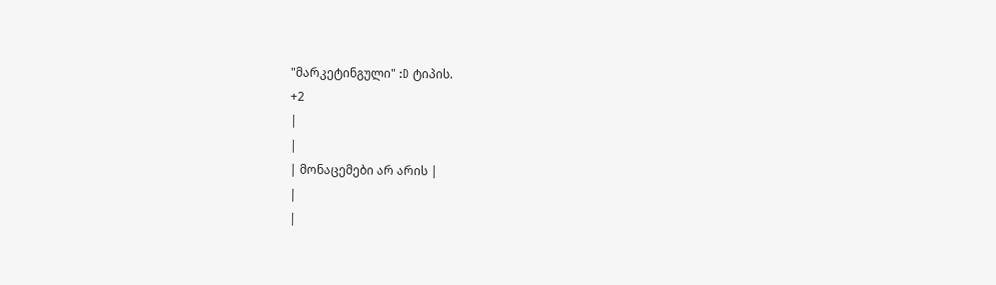"მარკეტინგული" :D ტიპის.
+2
|
|
| მონაცემები არ არის |
|
|